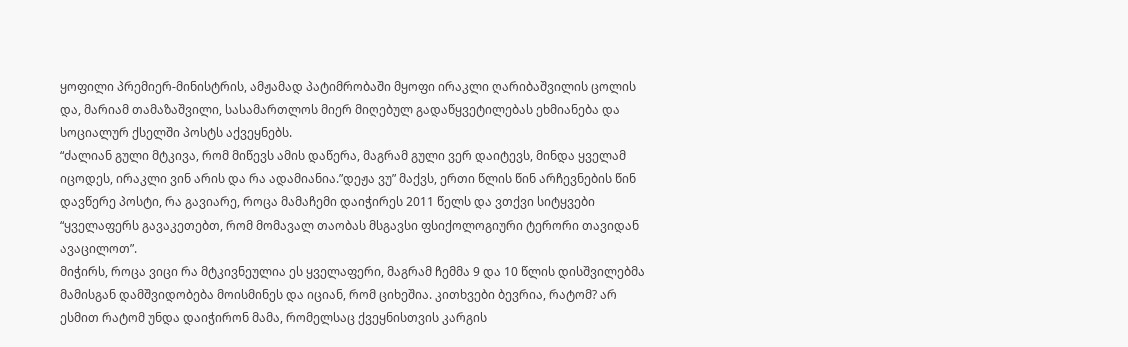ყოფილი პრემიერ-მინისტრის, ამჟამად პატიმრობაში მყოფი ირაკლი ღარიბაშვილის ცოლის და, მარიამ თამაზაშვილი, სასამართლოს მიერ მიღებულ გადაწყვეტილებას ეხმიანება და სოციალურ ქსელში პოსტს აქვეყნებს.
“ძალიან გული მტკივა, რომ მიწევს ამის დაწერა, მაგრამ გული ვერ დაიტევს, მინდა ყველამ იცოდეს, ირაკლი ვინ არის და რა ადამიანია.”დეჟა ვუ” მაქვს, ერთი წლის წინ არჩევნების წინ დავწერე პოსტი, რა გავიარე, როცა მამაჩემი დაიჭირეს 2011 წელს და ვთქვი სიტყვები “ყველაფერს გავაკეთებთ, რომ მომავალ თაობას მსგავსი ფსიქოლოგიური ტერორი თავიდან ავაცილოთ”.
მიჭირს, როცა ვიცი რა მტკივნეულია ეს ყველაფერი, მაგრამ ჩემმა 9 და 10 წლის დისშვილებმა მამისგან დამშვიდობება მოისმინეს და იციან, რომ ციხეშია. კითხვები ბევრია, რატომ? არ ესმით რატომ უნდა დაიჭირონ მამა, რომელსაც ქვეყნისთვის კარგის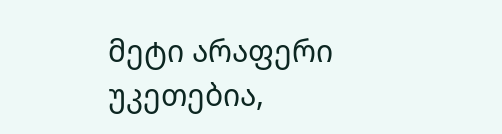მეტი არაფერი უკეთებია,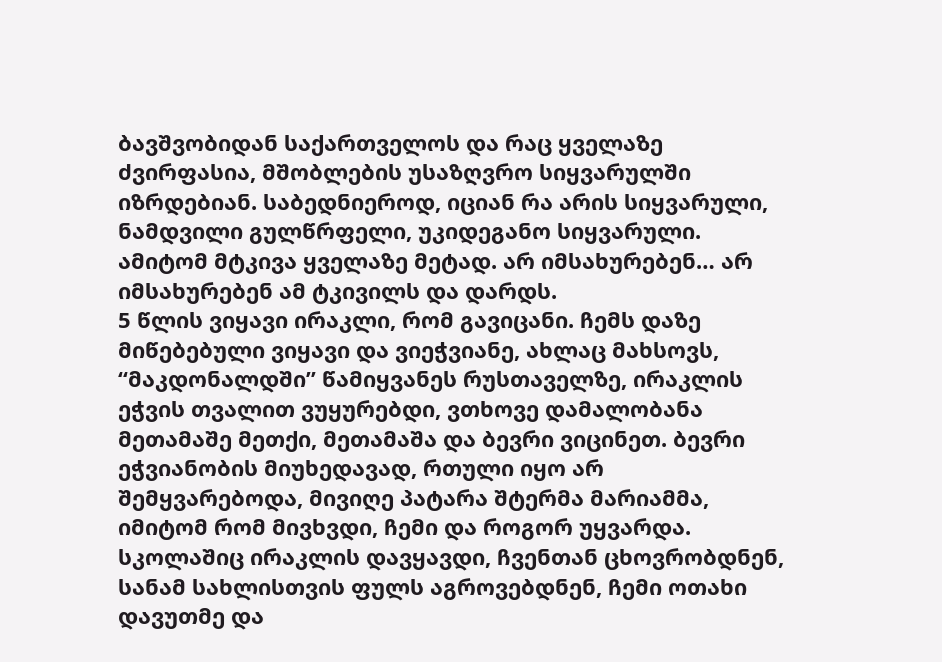ბავშვობიდან საქართველოს და რაც ყველაზე ძვირფასია, მშობლების უსაზღვრო სიყვარულში იზრდებიან. საბედნიეროდ, იციან რა არის სიყვარული, ნამდვილი გულწრფელი, უკიდეგანო სიყვარული. ამიტომ მტკივა ყველაზე მეტად. არ იმსახურებენ… არ იმსახურებენ ამ ტკივილს და დარდს.
5 წლის ვიყავი ირაკლი, რომ გავიცანი. ჩემს დაზე მიწებებული ვიყავი და ვიეჭვიანე, ახლაც მახსოვს, “მაკდონალდში” წამიყვანეს რუსთაველზე, ირაკლის ეჭვის თვალით ვუყურებდი, ვთხოვე დამალობანა მეთამაშე მეთქი, მეთამაშა და ბევრი ვიცინეთ. ბევრი ეჭვიანობის მიუხედავად, რთული იყო არ შემყვარებოდა, მივიღე პატარა შტერმა მარიამმა, იმიტომ რომ მივხვდი, ჩემი და როგორ უყვარდა. სკოლაშიც ირაკლის დავყავდი, ჩვენთან ცხოვრობდნენ, სანამ სახლისთვის ფულს აგროვებდნენ, ჩემი ოთახი დავუთმე და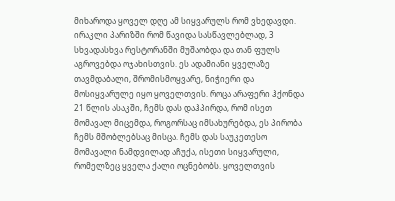მიხაროდა ყოველ დღე ამ სიყვარულს რომ ვხედავდი.
ირაკლი პარიზში რომ წავიდა სასწავლებლად, 3 სხვადასხვა რესტორანში მუშაობდა და თან ფულს აგროვებდა ოჯახისთვის. ეს ადამიანი ყველაზე თავმდაბალი, შრომისმოყვარე, ნიჭიერი და მოსიყვარულე იყო ყოველთვის. როცა არაფერი ჰქონდა 21 წლის ასაკში, ჩემს დას დაჰპირდა, რომ ისეთ მომავალ მიცემდა, როგორსაც იმსახურებდა, ეს პირობა ჩემს მშობლებსაც მისცა. ჩემს დას საუკეთესო მომავალი ნამდვილად აჩუქა, ისეთი სიყვარული, რომელზეც ყველა ქალი ოცნებობს. ყოველთვის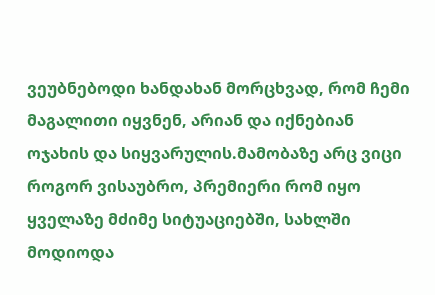ვეუბნებოდი ხანდახან მორცხვად, რომ ჩემი მაგალითი იყვნენ, არიან და იქნებიან ოჯახის და სიყვარულის.მამობაზე არც ვიცი როგორ ვისაუბრო, პრემიერი რომ იყო ყველაზე მძიმე სიტუაციებში, სახლში მოდიოდა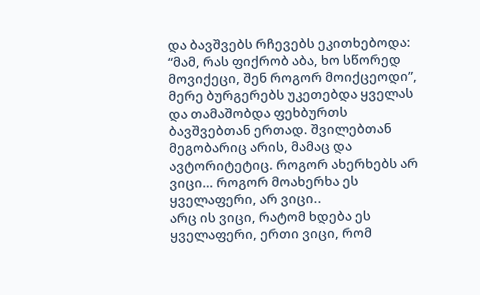და ბავშვებს რჩევებს ეკითხებოდა: “მამ, რას ფიქრობ აბა, ხო სწორედ მოვიქეცი, შენ როგორ მოიქცეოდი”, მერე ბურგერებს უკეთებდა ყველას და თამაშობდა ფეხბურთს ბავშვებთან ერთად. შვილებთან მეგობარიც არის, მამაც და ავტორიტეტიც. როგორ ახერხებს არ ვიცი… როგორ მოახერხა ეს ყველაფერი, არ ვიცი..
არც ის ვიცი, რატომ ხდება ეს ყველაფერი, ერთი ვიცი, რომ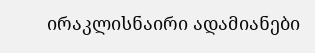ირაკლისნაირი ადამიანები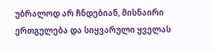უბრალოდ არ ჩნდებიან, მისნაირი ერთგულება და სიყვარული ყველას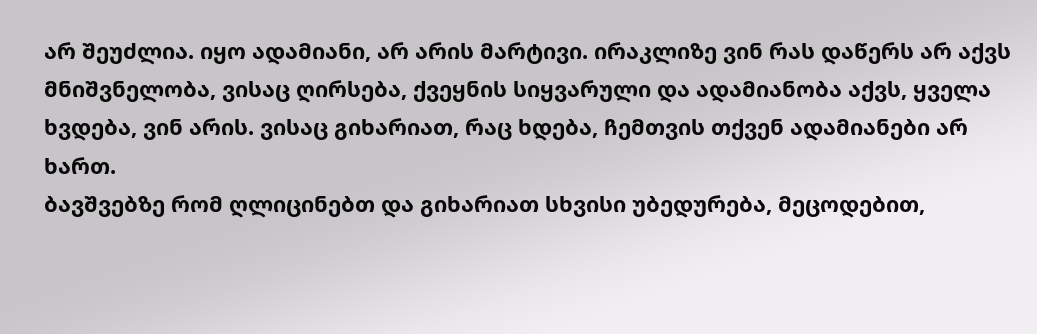არ შეუძლია. იყო ადამიანი, არ არის მარტივი. ირაკლიზე ვინ რას დაწერს არ აქვს მნიშვნელობა, ვისაც ღირსება, ქვეყნის სიყვარული და ადამიანობა აქვს, ყველა ხვდება, ვინ არის. ვისაც გიხარიათ, რაც ხდება, ჩემთვის თქვენ ადამიანები არ ხართ.
ბავშვებზე რომ ღლიცინებთ და გიხარიათ სხვისი უბედურება, მეცოდებით,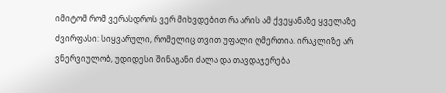იმიტომ რომ ვერასდროს ვერ მიხვდებით რა არის ამ ქვეყანაზე ყველაზე ძვირფასი: სიყვარული, რომელიც თვით უფალი ღმერთია. ირაკლიზე არ ვნერვიულობ, უდიდესი შინაგანი ძალა და თავდაჯერება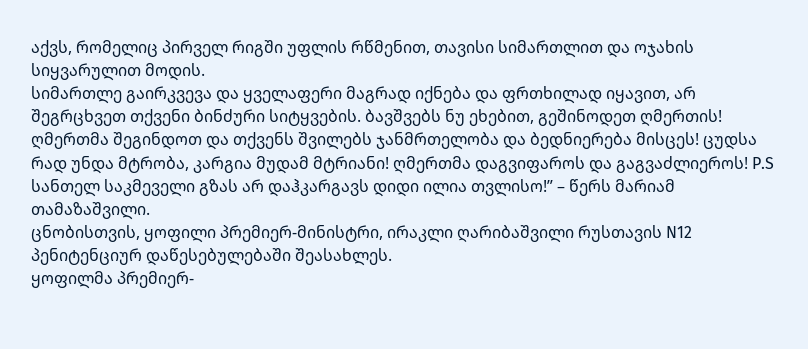აქვს, რომელიც პირველ რიგში უფლის რწმენით, თავისი სიმართლით და ოჯახის სიყვარულით მოდის.
სიმართლე გაირკვევა და ყველაფერი მაგრად იქნება და ფრთხილად იყავით, არ შეგრცხვეთ თქვენი ბინძური სიტყვების. ბავშვებს ნუ ეხებით, გეშინოდეთ ღმერთის! ღმერთმა შეგინდოთ და თქვენს შვილებს ჯანმრთელობა და ბედნიერება მისცეს! ცუდსა რად უნდა მტრობა, კარგია მუდამ მტრიანი! ღმერთმა დაგვიფაროს და გაგვაძლიეროს! P.S სანთელ საკმეველი გზას არ დაჰკარგავს დიდი ილია თვლისო!” – წერს მარიამ თამაზაშვილი.
ცნობისთვის, ყოფილი პრემიერ-მინისტრი, ირაკლი ღარიბაშვილი რუსთავის N12 პენიტენციურ დაწესებულებაში შეასახლეს.
ყოფილმა პრემიერ-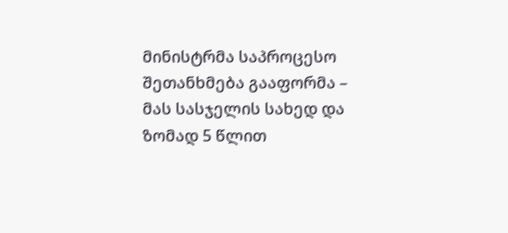მინისტრმა საპროცესო შეთანხმება გააფორმა – მას სასჯელის სახედ და ზომად 5 წლით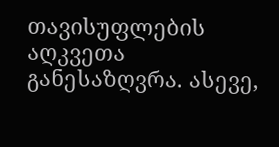თავისუფლების აღკვეთა განესაზღვრა. ასევე,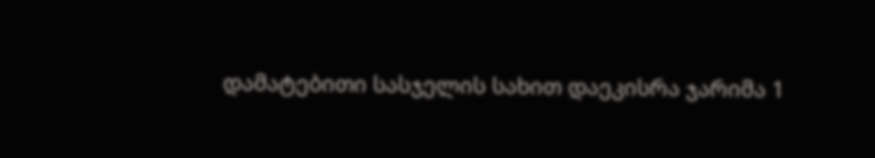დამატებითი სასჯელის სახით დაეკისრა ჯარიმა 1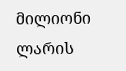მილიონი ლარის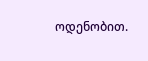ოდენობით.